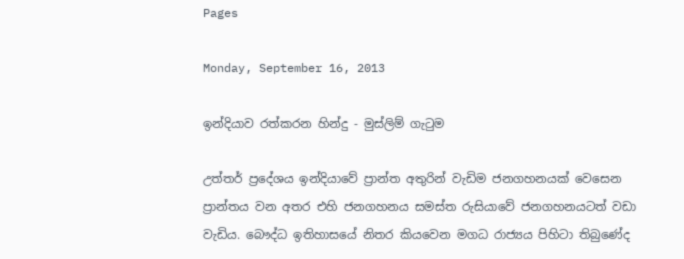Pages

Monday, September 16, 2013

ඉන්දියාව රත්කරන හින්දු - මුස්‌ලිම් ගැටුම

උත්තර් ප්‍රදේශය ඉන්දියාවේ ප්‍රාන්ත අතුරින් වැඩිම ජනගහනයක්‌ වෙසෙන ප්‍රාන්තය වන අතර එහි ජනගහනය සමස්‌ත රුසියාවේ ජනගහනයටත් වඩා වැඩිය. බෞද්ධ ඉතිහාසයේ නිතර කියවෙන මගධ රාජ්‍යය පිහිටා තිබුණේද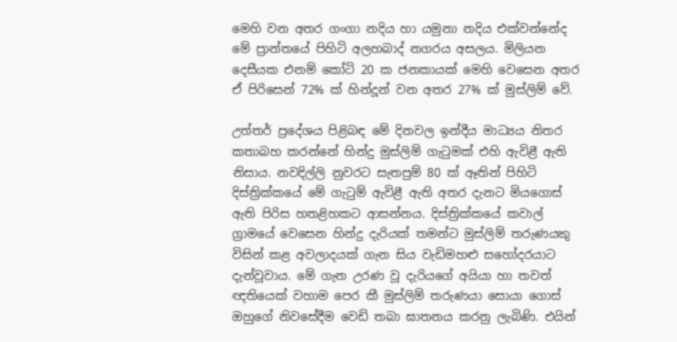මෙහි වන අතර ගංගා නදිය හා යමුනා නදිය එක්‌වන්නේද මේ ප්‍රාන්තයේ පිහිටි අලහබාද් නගරය අසලය. මිලියන දෙසීයක එනම් කෝටි 20 ක ජනකායක්‌ මෙහි වෙසෙන අතර ඒ පිරිසෙන් 72% ක්‌ හින්දූන් වන අතර 27% ක්‌ මුස්‌ලිම් වේ.

උත්තර් ප්‍රදේශය පිළිබඳ මේ දිනවල ඉන්දීය මාධ්‍යය නිතර කතාබහ කරන්නේ හින්දු මුස්‌ලිම් ගැටුමක්‌ එහි ඇවිළී ඇති නිසාය. නවදිල්ලි නුවරට සැතපුම් 80 ක්‌ ඈතින් පිහිටි දිස්‌ත්‍රික්‌කයේ මේ ගැටුම් ඇවිළී ඇති අතර දැනට මියගොස්‌ ඇති පිරිස හතළිහකට ආසන්නය. දිස්‌ත්‍රික්‌කයේ කවාල් ග්‍රාමයේ වෙසෙන හින්දු දැරියක්‌ තමන්ට මුස්‌ලිම් තරුණයකු විසින් කළ අවලාදයක්‌ ගැන සිය වැඩිමහළු සහෝදරයාට දැන්වූවාය. මේ ගැන උරණ වූ දැරියගේ අයියා හා තවත් ඥතියෙක්‌ වහාම පෙර කී මුස්‌ලිම් තරුණයා සොයා ගොස්‌ ඔහුගේ නිවසේදීම වෙඩි තබා ඝාතනය කරනු ලැබිණි. එයින්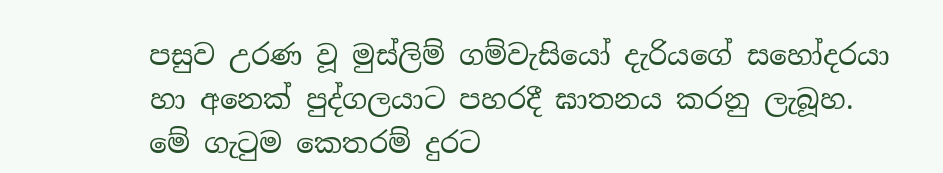පසුව උරණ වූ මුස්‌ලිම් ගම්වැසියෝ දැරියගේ සහෝදරයා හා අනෙක්‌ පුද්ගලයාට පහරදී ඝාතනය කරනු ලැබූහ. මේ ගැටුම කෙතරම් දුරට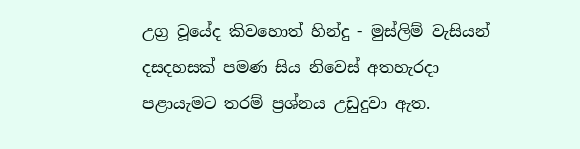උග්‍ර වූයේද කිවහොත් හින්දු - මුස්‌ලිම් වැසියන් දසදහසක්‌ පමණ සිය නිවෙස්‌ අතහැරදා පළායැමට තරම් ප්‍රශ්නය උඩුදුවා ඇත.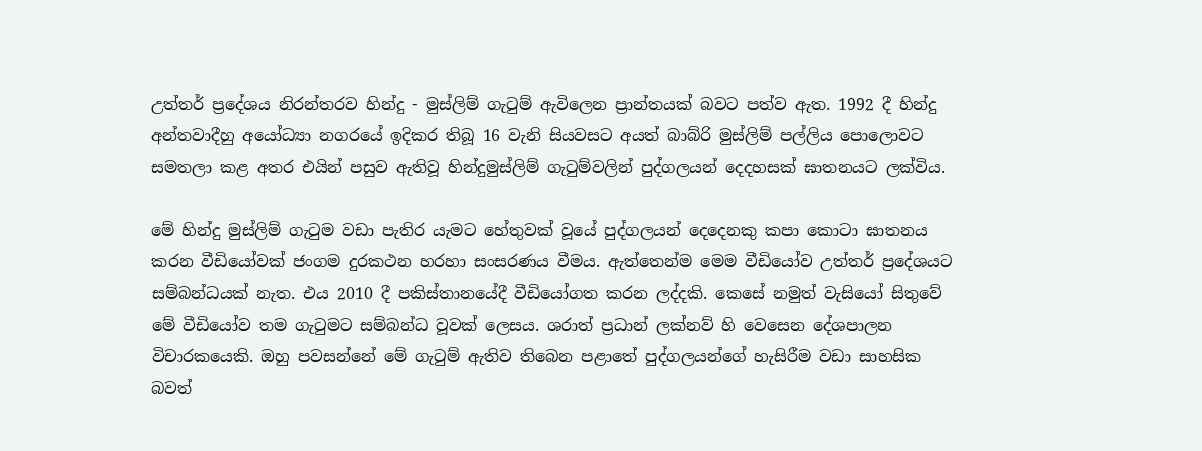උත්තර් ප්‍රදේශය නිරන්තරව හින්දු - මුස්‌ලිම් ගැටුම් ඇවිලෙන ප්‍රාන්තයක්‌ බවට පත්ව ඇත. 1992 දී හින්දු අන්තවාදීහු අයෝධ්‍යා නගරයේ ඉදිකර තිබූ 16 වැනි සියවසට අයත් බාබ්රි මුස්‌ලිම් පල්ලිය පොලොවට සමතලා කළ අතර එයින් පසුව ඇතිවූ හින්දුමුස්‌ලිම් ගැටුම්වලින් පුද්ගලයන් දෙදහසක්‌ ඝාතනයට ලක්‌විය.

මේ හින්දු මුස්‌ලිම් ගැටුම වඩා පැතිර යැමට හේතුවක්‌ වූයේ පුද්ගලයන් දෙදෙනකු කපා කොටා ඝාතනය කරන වීඩියෝවක්‌ ජංගම දුරකථන හරහා සංසරණය වීමය. ඇත්තෙන්ම මෙම වීඩියෝව උත්තර් ප්‍රදේශයට සම්බන්ධයක්‌ නැත. එය 2010 දී පකිස්‌තානයේදී වීඩියෝගත කරන ලද්දකි. කෙසේ නමුත් වැසියෝ සිතුවේ මේ වීඩියෝව තම ගැටුමට සම්බන්ධ වූවක්‌ ලෙසය. ශරාත් ප්‍රධාන් ලක්‌නව් හි වෙසෙන දේශපාලන විචාරකයෙකි. ඔහු පවසන්නේ මේ ගැටුම් ඇතිව තිබෙන පළාතේ පුද්ගලයන්ගේ හැසිරීම වඩා සාහසික බවත්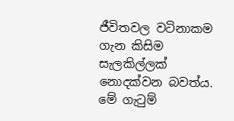ජීවිතවල වටිනාකම ගැන කිසිම සැලකිල්ලක්‌ නොදක්‌වන බවත්ය. මේ ගැටුම්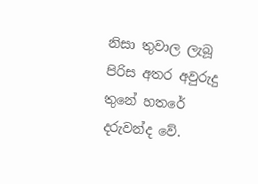නිසා තුවාල ලැබූ පිරිස අතර අවුරුදු තුනේ හතරේ දරුවන්ද වේ.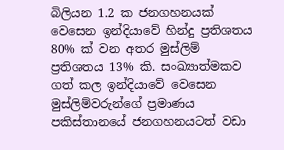බිලියන 1.2 ක ජනගහනයක්‌ වෙසෙන ඉන්දියාවේ හින්දු ප්‍රතිශතය 80% ක්‌ වන අතර මුස්‌ලිම් ප්‍රතිශතය 13% කි. සංඛ්‍යාත්මකව ගත් කල ඉන්දියාවේ වෙසෙන මුස්‌ලිම්වරුන්ගේ ප්‍රමාණය පකිස්‌තානයේ ජනගහනයටත් වඩා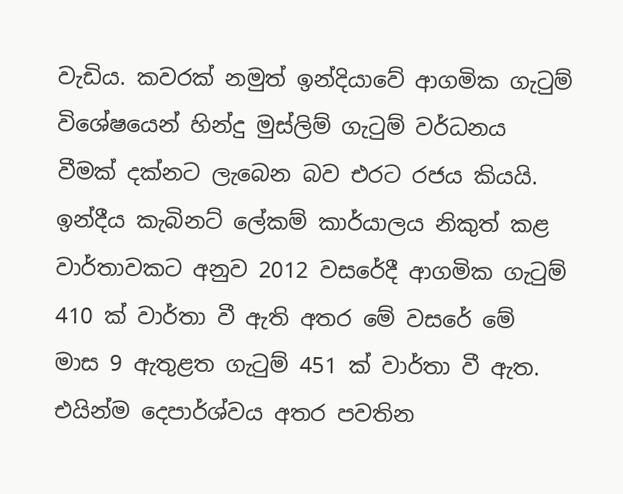වැඩිය. කවරක්‌ නමුත් ඉන්දියාවේ ආගමික ගැටුම් විශේෂයෙන් හින්දු මුස්‌ලිම් ගැටුම් වර්ධනය වීමක්‌ දක්‌නට ලැබෙන බව එරට රජය කියයි. ඉන්දීය කැබිනට්‌ ලේකම් කාර්යාලය නිකුත් කළ වාර්තාවකට අනුව 2012 වසරේදී ආගමික ගැටුම් 410 ක්‌ වාර්තා වී ඇති අතර මේ වසරේ මේ මාස 9 ඇතුළත ගැටුම් 451 ක්‌ වාර්තා වී ඇත. එයින්ම දෙපාර්ශ්වය අතර පවතින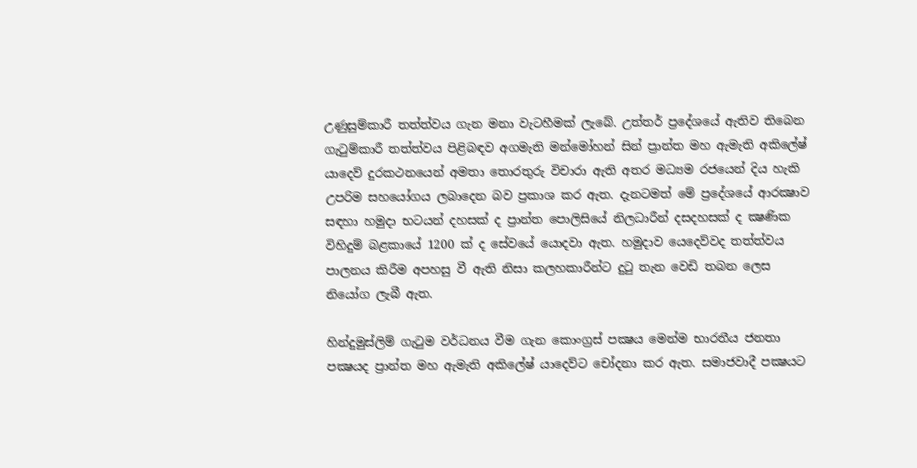උණුසුම්කාරී තත්ත්වය ගැන මනා වැටහීමක්‌ ලැබේ. උත්තර් ප්‍රදේශයේ ඇතිව තිබෙන ගැටුම්කාරී තත්ත්වය පිළිබඳව අගමැති මන්මෝහන් සින් ප්‍රාන්ත මහ ඇමැති අකිලේෂ් යාදෙව් දුරකථනයෙන් අමතා තොරතුරු විචාරා ඇති අතර මධ්‍යම රජයෙන් දිය හැකි උපරිම සහයෝගය ලබාදෙන බව ප්‍රකාශ කර ඇත. දැනටමත් මේ ප්‍රදේශයේ ආරක්‍ෂාව සඳහා හමුදා භටයන් දහසක්‌ ද ප්‍රාන්ත පොලිසියේ නිලධාරීන් දසදහසක්‌ ද ක්‍ෂණික විහිදුම් බළකායේ 1200 ක්‌ ද සේවයේ යොදවා ඇත. හමුදාව යෙදෙව්වද තත්ත්වය පාලනය කිරීම අපහසු වී ඇති නිසා කලහකාරීන්ට දුටු තැන වෙඩි තබන ලෙස නියෝග ලැබී ඇත.

හින්දුමුස්‌ලිම් ගැටුම වර්ධනය වීම ගැන කොංග්‍රස්‌ පක්‍ෂය මෙන්ම භාරතීය ජනතා පක්‍ෂයද ප්‍රාන්ත මහ ඇමැති අකිලේෂ් යාදෙව්ට චෝදනා කර ඇත. සමාජවාදී පක්‍ෂයට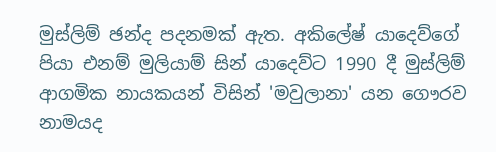මුස්‌ලිම් ඡන්ද පදනමක්‌ ඇත. අකිලේෂ් යාදෙව්ගේ පියා එනම් මුලියාම් සින් යාදෙව්ට 1990 දී මුස්‌ලිම් ආගමික නායකයන් විසින් 'මවුලානා' යන ගෞරව නාමයද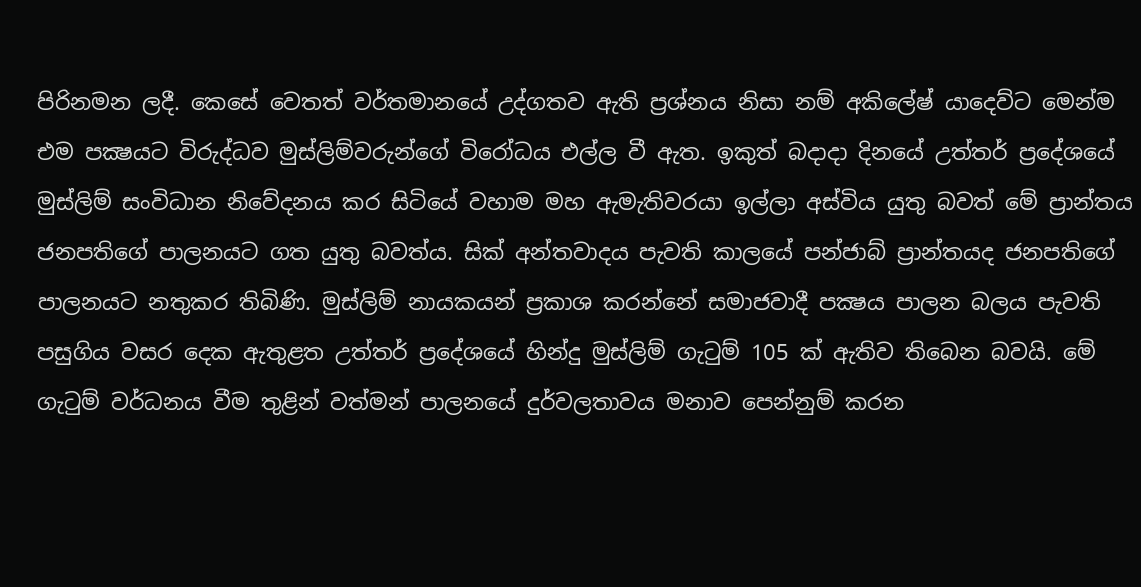පිරිනමන ලදී. කෙසේ වෙතත් වර්තමානයේ උද්ගතව ඇති ප්‍රශ්නය නිසා නම් අකිලේෂ් යාදෙව්ට මෙන්ම එම පක්‍ෂයට විරුද්ධව මුස්‌ලිම්වරුන්ගේ විරෝධය එල්ල වී ඇත. ඉකුත් බදාදා දිනයේ උත්තර් ප්‍රදේශයේ මුස්‌ලිම් සංවිධාන නිවේදනය කර සිටියේ වහාම මහ ඇමැතිවරයා ඉල්ලා අස්‌විය යුතු බවත් මේ ප්‍රාන්තය ජනපතිගේ පාලනයට ගත යුතු බවත්ය. සික්‌ අන්තවාදය පැවති කාලයේ පන්ජාබ් ප්‍රාන්තයද ජනපතිගේ පාලනයට නතුකර තිබිණි. මුස්‌ලිම් නායකයන් ප්‍රකාශ කරන්නේ සමාජවාදී පක්‍ෂය පාලන බලය පැවති පසුගිය වසර දෙක ඇතුළත උත්තර් ප්‍රදේශයේ හින්දු මුස්‌ලිම් ගැටුම් 105 ක්‌ ඇතිව තිබෙන බවයි. මේ ගැටුම් වර්ධනය වීම තුළින් වත්මන් පාලනයේ දුර්වලතාවය මනාව පෙන්නුම් කරන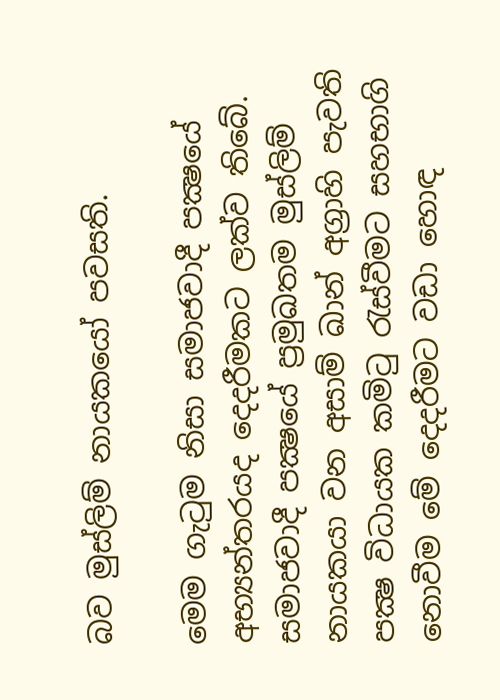බව මුස්‌ලිම් නායකයෝ පවසති.

මෙම ගැටුම නිසා සමාජවාදී පක්‍ෂයේ අභ්‍යන්තරයද දෙදරීමකට ලක්‌ව තිබේ. සමාජවාදී පක්‍ෂයේ ප්‍රමුඛතම මුස්‌ලිම් නායකයා වන අසාම් ඛාන් අග්‍රාහි පැවති පක්‍ෂ විධායක කමිටු රැස්‌වීමට සහභාගි නොවීම මේ දෙදරීමට වඩා හොඳ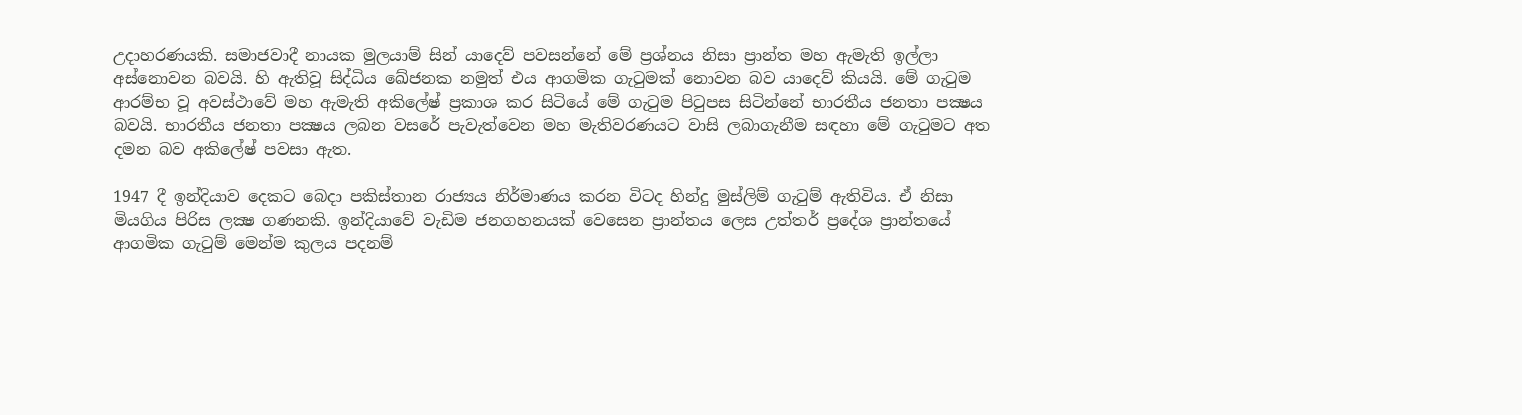උදාහරණයකි. සමාජවාදී නායක මුලයාම් සින් යාදෙව් පවසන්නේ මේ ප්‍රශ්නය නිසා ප්‍රාන්ත මහ ඇමැති ඉල්ලා අස්‌නොවන බවයි. හි ඇතිවූ සිද්ධිය ඛේජනක නමුත් එය ආගමික ගැටුමක්‌ නොවන බව යාදෙව් කියයි. මේ ගැටුම ආරම්භ වූ අවස්‌ථාවේ මහ ඇමැති අකිලේෂ් ප්‍රකාශ කර සිටියේ මේ ගැටුම පිටුපස සිටින්නේ භාරතීය ජනතා පක්‍ෂය බවයි. භාරතීය ජනතා පක්‍ෂය ලබන වසරේ පැවැත්වෙන මහ මැතිවරණයට වාසි ලබාගැනීම සඳහා මේ ගැටුමට අත දමන බව අකිලේෂ් පවසා ඇත.

1947 දී ඉන්දියාව දෙකට බෙදා පකිස්‌තාන රාජ්‍යය නිර්මාණය කරන විටද හින්දු මුස්‌ලිම් ගැටුම් ඇතිවිය. ඒ නිසා මියගිය පිරිස ලක්‍ෂ ගණනකි. ඉන්දියාවේ වැඩිම ජනගහනයක්‌ වෙසෙන ප්‍රාන්තය ලෙස උත්තර් ප්‍රදේශ ප්‍රාන්තයේ ආගමික ගැටුම් මෙන්ම කුලය පදනම්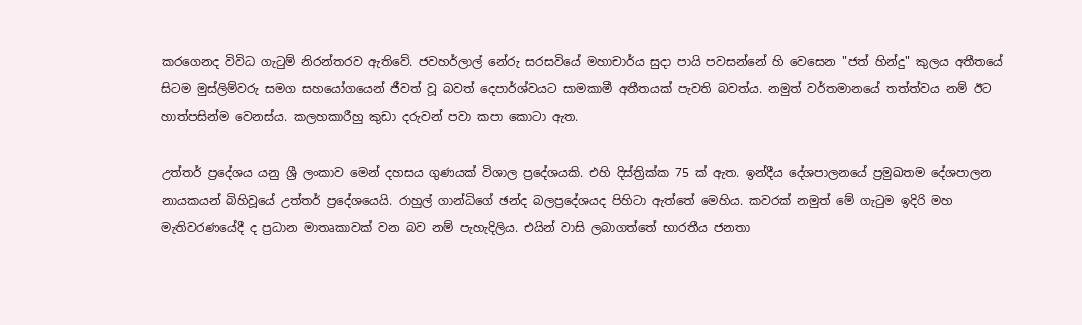කරගෙනද විවිධ ගැටුම් නිරන්තරව ඇතිවේ. ජවහර්ලාල් නේරු සරසවියේ මහාචාර්ය සුදා පායි පවසන්නේ හි වෙසෙන "ජත් හින්දු" කුලය අතීතයේ සිටම මුස්‌ලිම්වරු සමග සහයෝගයෙන් ජීවත් වූ බවත් දෙපාර්ශ්වයට සාමකාමී අතීතයක්‌ පැවති බවත්ය. නමුත් වර්තමානයේ තත්ත්වය නම් ඊට හාත්පසින්ම වෙනස්‌ය. කලහකාරීහු කුඩා දරුවන් පවා කපා කොටා ඇත.

උත්තර් ප්‍රදේශය යනු ශ්‍රී ලංකාව මෙන් දහසය ගුණයක්‌ විශාල ප්‍රදේශයකි. එහි දිස්‌ත්‍රික්‌ක 75 ක්‌ ඇත. ඉන්දීය දේශපාලනයේ ප්‍රමුඛතම දේශපාලන නායකයන් බිහිවූයේ උත්තර් ප්‍රදේශයෙයි. රාහුල් ගාන්ධිගේ ඡන්ද බලප්‍රදේශයද පිහිටා ඇත්තේ මෙහිය. කවරක්‌ නමුත් මේ ගැටුම ඉදිරි මහ මැතිවරණයේදී ද ප්‍රධාන මාතෘකාවක්‌ වන බව නම් පැහැදිලිය. එයින් වාසි ලබාගත්තේ භාරතීය ජනතා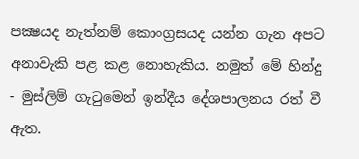පක්‍ෂයද නැත්නම් කොංග්‍රසයද යන්න ගැන අපට අනාවැකි පළ කළ නොහැකිය. නමුත් මේ හින්දු - මුස්‌ලිම් ගැටුමෙන් ඉන්දීය දේශපාලනය රත් වී ඇත.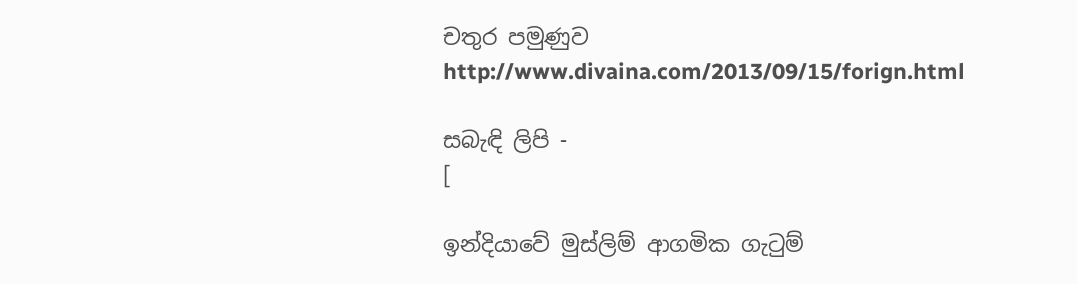චතුර පමුණුව
http://www.divaina.com/2013/09/15/forign.html

සබැඳි ලිපි -
[

ඉන්දියාවේ මුස්‌ලිම් ආගමික ගැටුම්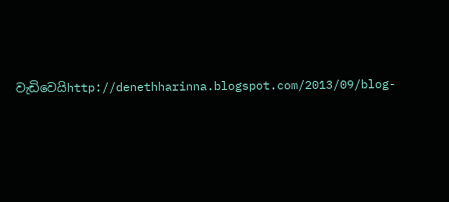වැඩිවෙයිhttp://denethharinna.blogspot.com/2013/09/blog-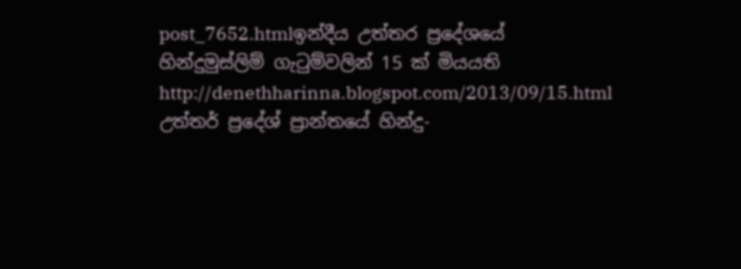post_7652.htmlඉන්දීය උත්තර ප්‍රදේශයේ හින්දුමුස්‌ලිම් ගැටුම්වලින් 15 ක්‌ මියයති
http://denethharinna.blogspot.com/2013/09/15.html
උත්තර් ප්‍රදේශ් ප්‍රාන්තයේ හින්දු-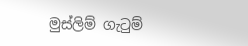මුස්‌ලිම් ගැටුම්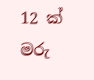12 ක්‌ මරු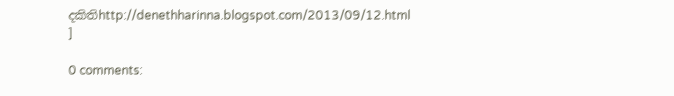දකිතිhttp://denethharinna.blogspot.com/2013/09/12.html
]

0 comments: